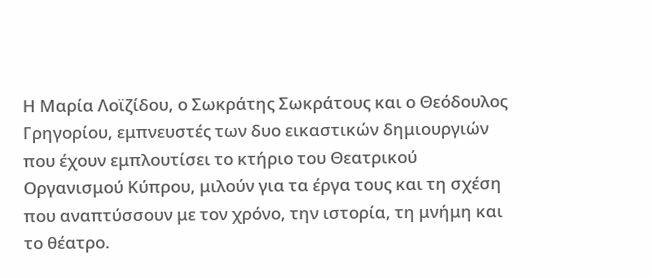Η Μαρία Λοϊζίδου, ο Σωκράτης Σωκράτους και ο Θεόδουλος Γρηγορίου, εμπνευστές των δυο εικαστικών δημιουργιών που έχουν εμπλουτίσει το κτήριο του Θεατρικού Οργανισμού Κύπρου, μιλούν για τα έργα τους και τη σχέση που αναπτύσσουν με τον χρόνο, την ιστορία, τη μνήμη και το θέατρο.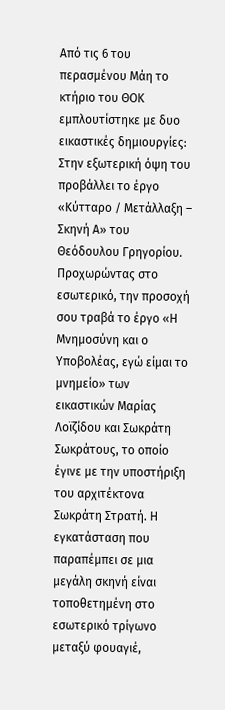Από τις 6 του περασμένου Μάη το κτήριο του ΘΟΚ εμπλουτίστηκε με δυο εικαστικές δημιουργίες: Στην εξωτερική όψη του προβάλλει το έργο «Κύτταρο / Μετάλλαξη – Σκηνή Α» του Θεόδουλου Γρηγορίου. Προχωρώντας στο εσωτερικό, την προσοχή σου τραβά το έργο «Η Μνημοσύνη και ο Υποβολέας, εγώ είμαι το μνημείο» των εικαστικών Μαρίας Λοϊζίδου και Σωκράτη Σωκράτους, το οποίο έγινε με την υποστήριξη του αρχιτέκτονα Σωκράτη Στρατή. Η εγκατάσταση που παραπέμπει σε μια μεγάλη σκηνή είναι τοποθετημένη στο εσωτερικό τρίγωνο μεταξύ φουαγιέ,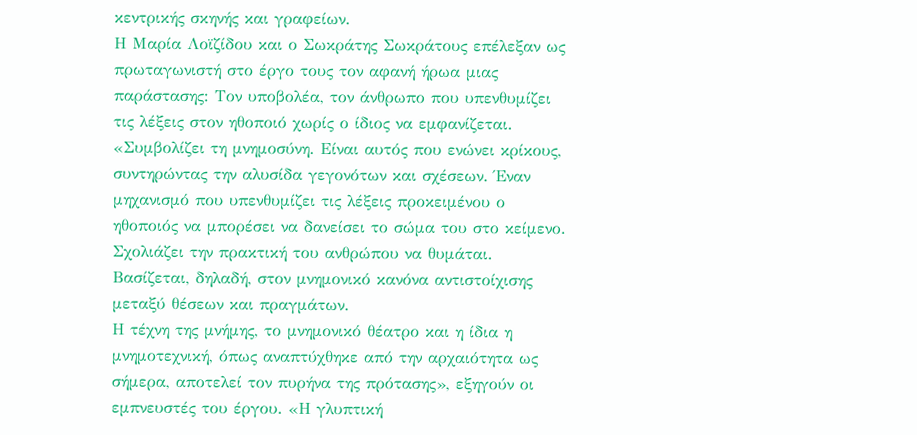κεντρικής σκηνής και γραφείων.
Η Μαρία Λοϊζίδου και ο Σωκράτης Σωκράτους επέλεξαν ως πρωταγωνιστή στο έργο τους τον αφανή ήρωα μιας παράστασης: Τον υποβολέα, τον άνθρωπο που υπενθυμίζει τις λέξεις στον ηθοποιό χωρίς ο ίδιος να εμφανίζεται. «Συμβολίζει τη μνημοσύνη. Είναι αυτός που ενώνει κρίκους, συντηρώντας την αλυσίδα γεγονότων και σχέσεων. Έναν μηχανισμό που υπενθυμίζει τις λέξεις προκειμένου ο ηθοποιός να μπορέσει να δανείσει το σώμα του στο κείμενο. Σχολιάζει την πρακτική του ανθρώπου να θυμάται. Βασίζεται, δηλαδή, στον μνημονικό κανόνα αντιστοίχισης μεταξύ θέσεων και πραγμάτων.
Η τέχνη της μνήμης, το μνημονικό θέατρο και η ίδια η μνημοτεχνική, όπως αναπτύχθηκε από την αρχαιότητα ως σήμερα, αποτελεί τον πυρήνα της πρότασης», εξηγούν οι εμπνευστές του έργου. «Η γλυπτική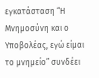εγκατάσταση “Η Μνημοσύνη και ο Υποβολέας, εγώ είμαι το μνημείο” συνδέει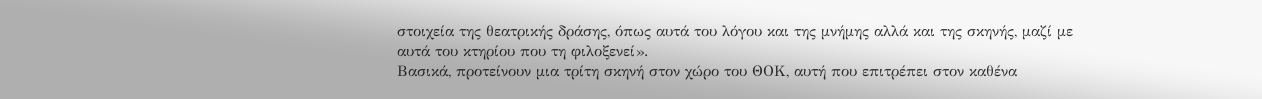στοιχεία της θεατρικής δράσης, όπως αυτά του λόγου και της μνήμης αλλά και της σκηνής, μαζί με αυτά του κτηρίου που τη φιλοξενεί».
Βασικά, προτείνουν μια τρίτη σκηνή στον χώρο του ΘΟΚ, αυτή που επιτρέπει στον καθένα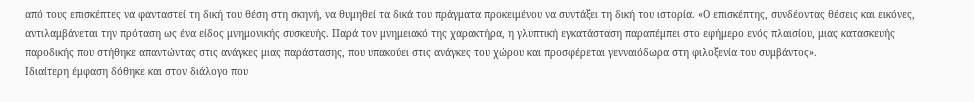από τους επισκέπτες να φανταστεί τη δική του θέση στη σκηνή, να θυμηθεί τα δικά του πράγματα προκειμένου να συντάξει τη δική του ιστορία. «Ο επισκέπτης, συνδέοντας θέσεις και εικόνες, αντιλαμβάνεται την πρόταση ως ένα είδος μνημονικής συσκευής. Παρά τον μνημειακό της χαρακτήρα, η γλυπτική εγκατάσταση παραπέμπει στο εφήμερο ενός πλαισίου, μιας κατασκευής παροδικής που στήθηκε απαντώντας στις ανάγκες μιας παράστασης, που υπακούει στις ανάγκες του χώρου και προσφέρεται γενναιόδωρα στη φιλοξενία του συμβάντος».
Ιδιαίτερη έμφαση δόθηκε και στον διάλογο που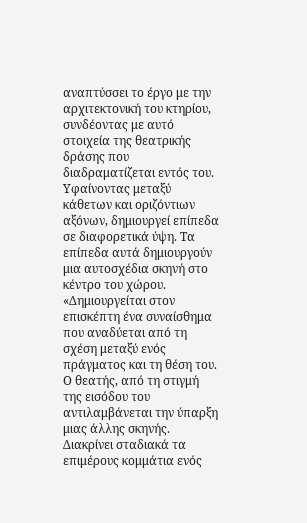αναπτύσσει το έργο με την αρχιτεκτονική του κτηρίου, συνδέοντας με αυτό στοιχεία της θεατρικής δράσης που διαδραματίζεται εντός του. Υφαίνοντας μεταξύ κάθετων και οριζόντιων αξόνων, δημιουργεί επίπεδα σε διαφορετικά ύψη. Τα επίπεδα αυτά δημιουργούν μια αυτοσχέδια σκηνή στο κέντρο του χώρου.
«Δημιουργείται στον επισκέπτη ένα συναίσθημα που αναδύεται από τη σχέση μεταξύ ενός πράγματος και τη θέση του. Ο θεατής, από τη στιγμή της εισόδου του αντιλαμβάνεται την ύπαρξη μιας άλλης σκηνής. Διακρίνει σταδιακά τα επιμέρους κομμάτια ενός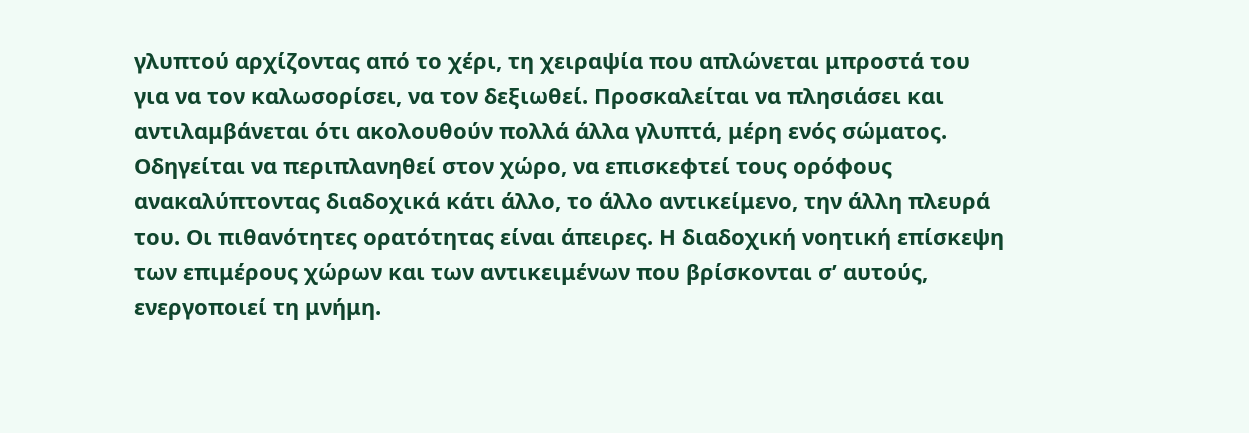γλυπτού αρχίζοντας από το χέρι, τη χειραψία που απλώνεται μπροστά του για να τον καλωσορίσει, να τον δεξιωθεί. Προσκαλείται να πλησιάσει και αντιλαμβάνεται ότι ακολουθούν πολλά άλλα γλυπτά, μέρη ενός σώματος. Οδηγείται να περιπλανηθεί στον χώρο, να επισκεφτεί τους ορόφους ανακαλύπτοντας διαδοχικά κάτι άλλο, το άλλο αντικείμενο, την άλλη πλευρά του. Οι πιθανότητες ορατότητας είναι άπειρες. Η διαδοχική νοητική επίσκεψη των επιμέρους χώρων και των αντικειμένων που βρίσκονται σ’ αυτούς, ενεργοποιεί τη μνήμη.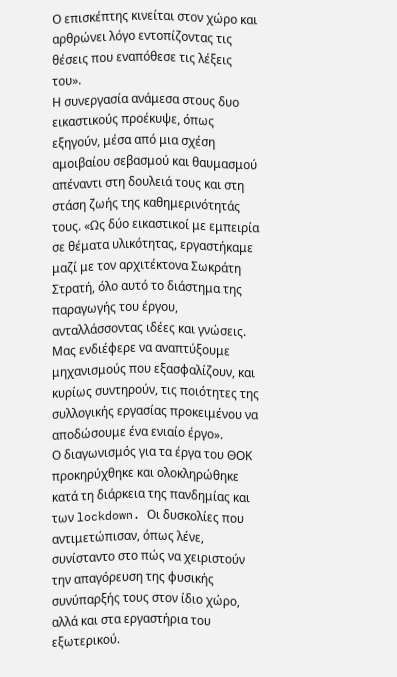Ο επισκέπτης κινείται στον χώρο και αρθρώνει λόγο εντοπίζοντας τις θέσεις που εναπόθεσε τις λέξεις του».
Η συνεργασία ανάμεσα στους δυο εικαστικούς προέκυψε, όπως εξηγούν, μέσα από μια σχέση αμοιβαίου σεβασμού και θαυμασμού απέναντι στη δουλειά τους και στη στάση ζωής της καθημερινότητάς τους. «Ως δύο εικαστικοί με εμπειρία σε θέματα υλικότητας, εργαστήκαμε μαζί με τον αρχιτέκτονα Σωκράτη Στρατή, όλο αυτό το διάστημα της παραγωγής του έργου, ανταλλάσσοντας ιδέες και γνώσεις. Μας ενδιέφερε να αναπτύξουμε μηχανισμούς που εξασφαλίζουν, και κυρίως συντηρούν, τις ποιότητες της συλλογικής εργασίας προκειμένου να αποδώσουμε ένα ενιαίο έργο».
Ο διαγωνισμός για τα έργα του ΘΟΚ προκηρύχθηκε και ολοκληρώθηκε κατά τη διάρκεια της πανδημίας και των lockdown. Οι δυσκολίες που αντιμετώπισαν, όπως λένε, συνίσταντο στο πώς να χειριστούν την απαγόρευση της φυσικής συνύπαρξής τους στον ίδιο χώρο, αλλά και στα εργαστήρια του εξωτερικού.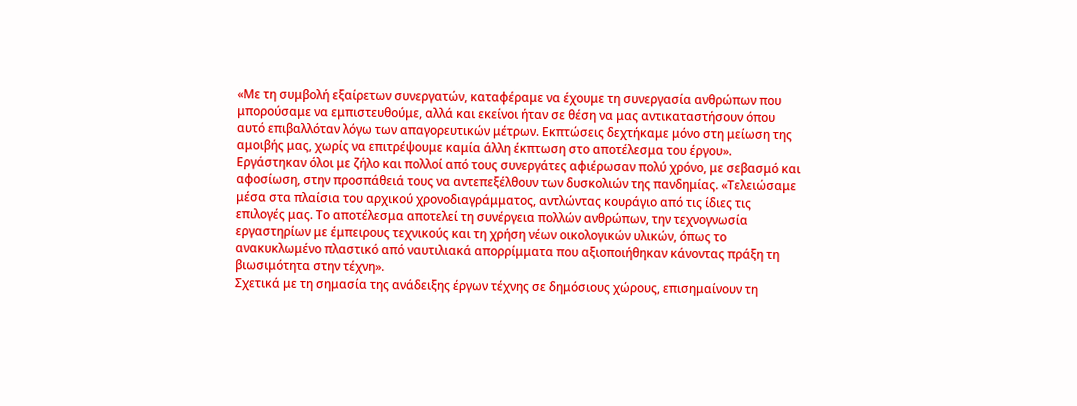«Με τη συμβολή εξαίρετων συνεργατών, καταφέραμε να έχουμε τη συνεργασία ανθρώπων που μπορούσαμε να εμπιστευθούμε, αλλά και εκείνοι ήταν σε θέση να μας αντικαταστήσουν όπου αυτό επιβαλλόταν λόγω των απαγορευτικών μέτρων. Εκπτώσεις δεχτήκαμε μόνο στη μείωση της αμοιβής μας, χωρίς να επιτρέψουμε καμία άλλη έκπτωση στο αποτέλεσμα του έργου». Εργάστηκαν όλοι με ζήλο και πολλοί από τους συνεργάτες αφιέρωσαν πολύ χρόνο, με σεβασμό και αφοσίωση, στην προσπάθειά τους να αντεπεξέλθουν των δυσκολιών της πανδημίας. «Τελειώσαμε μέσα στα πλαίσια του αρχικού χρονοδιαγράμματος, αντλώντας κουράγιο από τις ίδιες τις επιλογές μας. Το αποτέλεσμα αποτελεί τη συνέργεια πολλών ανθρώπων, την τεχνογνωσία εργαστηρίων με έμπειρους τεχνικούς και τη χρήση νέων οικολογικών υλικών, όπως το ανακυκλωμένο πλαστικό από ναυτιλιακά απορρίμματα που αξιοποιήθηκαν κάνοντας πράξη τη βιωσιμότητα στην τέχνη».
Σχετικά με τη σημασία της ανάδειξης έργων τέχνης σε δημόσιους χώρους, επισημαίνουν τη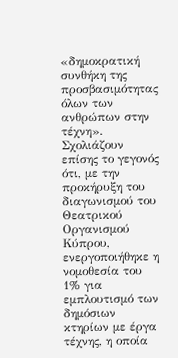«δημοκρατική συνθήκη της προσβασιμότητας όλων των ανθρώπων στην τέχνη». Σχολιάζουν επίσης το γεγονός ότι, με την προκήρυξη του διαγωνισμού του Θεατρικού Οργανισμού Κύπρου, ενεργοποιήθηκε η νομοθεσία του 1% για εμπλουτισμό των δημόσιων κτηρίων με έργα τέχνης, η οποία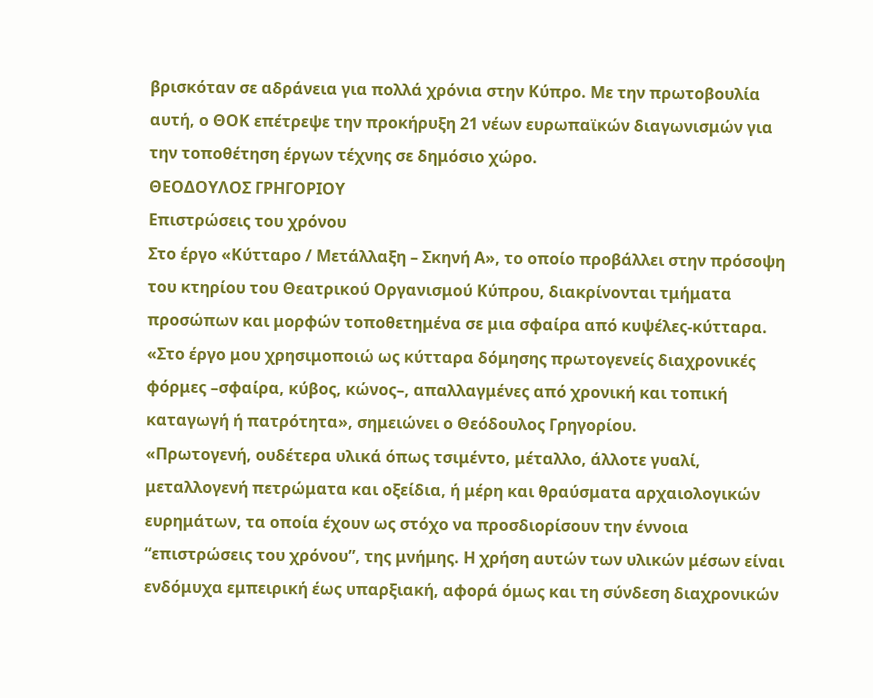βρισκόταν σε αδράνεια για πολλά χρόνια στην Κύπρο. Με την πρωτοβουλία αυτή, ο ΘΟΚ επέτρεψε την προκήρυξη 21 νέων ευρωπαϊκών διαγωνισμών για την τοποθέτηση έργων τέχνης σε δημόσιο χώρο.
ΘΕΟΔΟΥΛΟΣ ΓΡΗΓΟΡΙΟΥ
Επιστρώσεις του χρόνου
Στο έργο «Κύτταρο / Μετάλλαξη – Σκηνή Α», το οποίο προβάλλει στην πρόσοψη του κτηρίου του Θεατρικού Οργανισμού Κύπρου, διακρίνονται τμήματα προσώπων και μορφών τοποθετημένα σε μια σφαίρα από κυψέλες-κύτταρα. «Στο έργο μου χρησιμοποιώ ως κύτταρα δόμησης πρωτογενείς διαχρονικές φόρμες –σφαίρα, κύβος, κώνος–, απαλλαγμένες από χρονική και τοπική καταγωγή ή πατρότητα», σημειώνει ο Θεόδουλος Γρηγορίου.
«Πρωτογενή, ουδέτερα υλικά όπως τσιμέντο, μέταλλο, άλλοτε γυαλί, μεταλλογενή πετρώματα και οξείδια, ή μέρη και θραύσματα αρχαιολογικών ευρημάτων, τα οποία έχουν ως στόχο να προσδιορίσουν την έννοια “επιστρώσεις του χρόνου”, της μνήμης. Η χρήση αυτών των υλικών μέσων είναι ενδόμυχα εμπειρική έως υπαρξιακή, αφορά όμως και τη σύνδεση διαχρονικών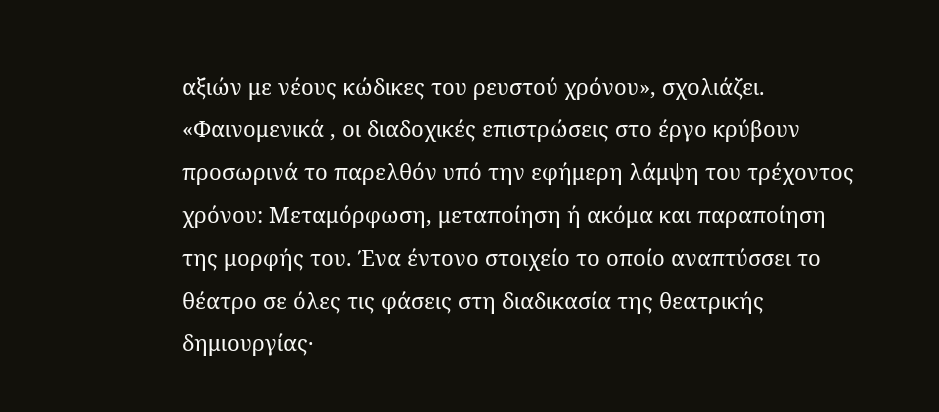αξιών με νέους κώδικες του ρευστού χρόνου», σχολιάζει.
«Φαινομενικά , οι διαδοχικές επιστρώσεις στο έργο κρύβουν προσωρινά το παρελθόν υπό την εφήμερη λάμψη του τρέχοντος χρόνου: Μεταμόρφωση, μεταποίηση ή ακόμα και παραποίηση της μορφής του. Ένα έντονο στοιχείο το οποίο αναπτύσσει το θέατρο σε όλες τις φάσεις στη διαδικασία της θεατρικής δημιουργίας·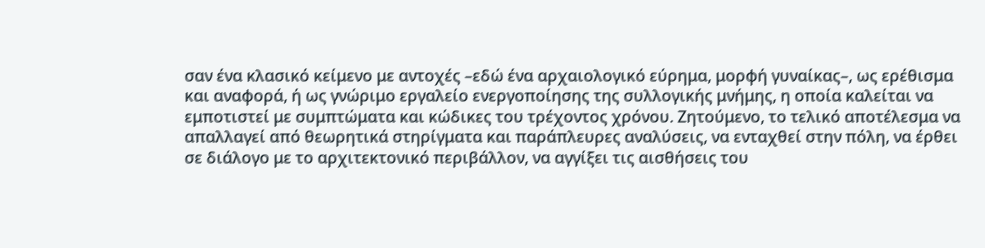σαν ένα κλασικό κείμενο με αντοχές –εδώ ένα αρχαιολογικό εύρημα, μορφή γυναίκας–, ως ερέθισμα και αναφορά, ή ως γνώριμο εργαλείο ενεργοποίησης της συλλογικής μνήμης, η οποία καλείται να εμποτιστεί με συμπτώματα και κώδικες του τρέχοντος χρόνου. Ζητούμενο, το τελικό αποτέλεσμα να απαλλαγεί από θεωρητικά στηρίγματα και παράπλευρες αναλύσεις, να ενταχθεί στην πόλη, να έρθει σε διάλογο με το αρχιτεκτονικό περιβάλλον, να αγγίξει τις αισθήσεις του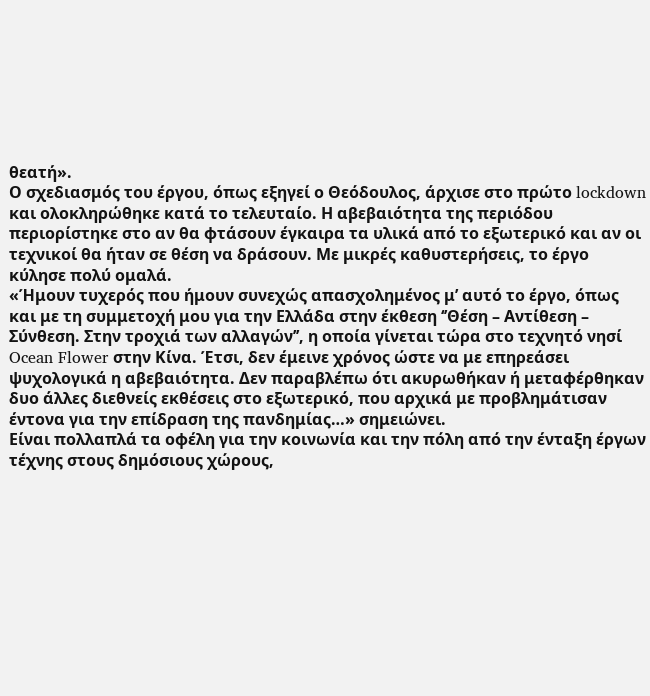θεατή».
Ο σχεδιασμός του έργου, όπως εξηγεί ο Θεόδουλος, άρχισε στο πρώτο lockdown και ολοκληρώθηκε κατά το τελευταίο. Η αβεβαιότητα της περιόδου περιορίστηκε στο αν θα φτάσουν έγκαιρα τα υλικά από το εξωτερικό και αν οι τεχνικοί θα ήταν σε θέση να δράσουν. Με μικρές καθυστερήσεις, το έργο κύλησε πολύ ομαλά.
«Ήμουν τυχερός που ήμουν συνεχώς απασχολημένος μ’ αυτό το έργο, όπως και με τη συμμετοχή μου για την Ελλάδα στην έκθεση ‘’Θέση – Αντίθεση – Σύνθεση. Στην τροχιά των αλλαγών’’, η οποία γίνεται τώρα στο τεχνητό νησί Ocean Flower στην Κίνα. Έτσι, δεν έμεινε χρόνος ώστε να με επηρεάσει ψυχολογικά η αβεβαιότητα. Δεν παραβλέπω ότι ακυρωθήκαν ή μεταφέρθηκαν δυο άλλες διεθνείς εκθέσεις στο εξωτερικό, που αρχικά με προβλημάτισαν έντονα για την επίδραση της πανδημίας…» σημειώνει.
Είναι πολλαπλά τα οφέλη για την κοινωνία και την πόλη από την ένταξη έργων τέχνης στους δημόσιους χώρους,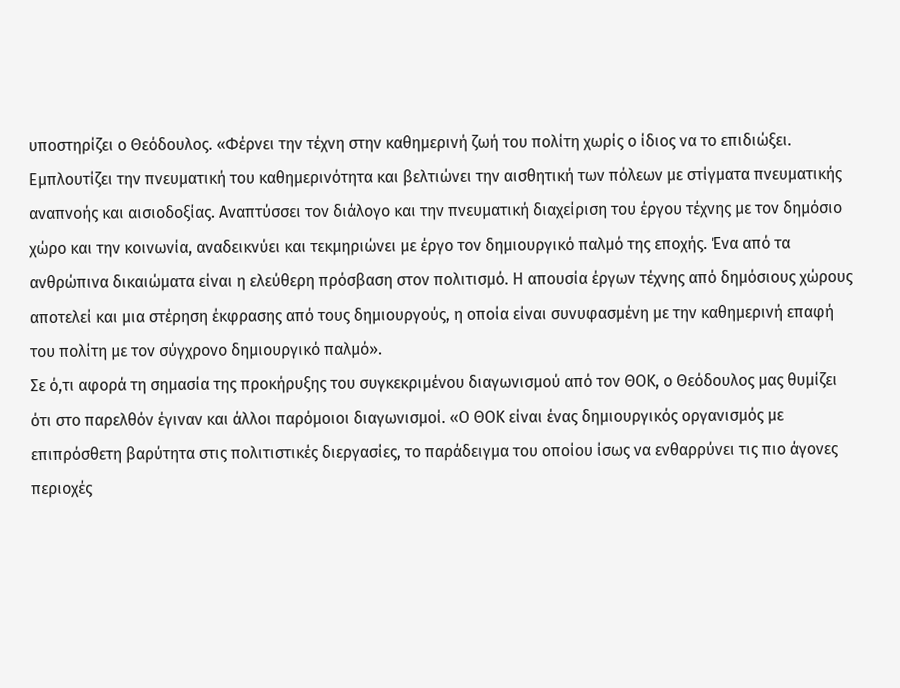υποστηρίζει ο Θεόδουλος. «Φέρνει την τέχνη στην καθημερινή ζωή του πολίτη χωρίς ο ίδιος να το επιδιώξει. Εμπλουτίζει την πνευματική του καθημερινότητα και βελτιώνει την αισθητική των πόλεων με στίγματα πνευματικής αναπνοής και αισιοδοξίας. Αναπτύσσει τον διάλογο και την πνευματική διαχείριση του έργου τέχνης με τον δημόσιο χώρο και την κοινωνία, αναδεικνύει και τεκμηριώνει με έργο τον δημιουργικό παλμό της εποχής. Ένα από τα ανθρώπινα δικαιώματα είναι η ελεύθερη πρόσβαση στον πολιτισμό. Η απουσία έργων τέχνης από δημόσιους χώρους αποτελεί και μια στέρηση έκφρασης από τους δημιουργούς, η οποία είναι συνυφασμένη με την καθημερινή επαφή του πολίτη με τον σύγχρονο δημιουργικό παλμό».
Σε ό,τι αφορά τη σημασία της προκήρυξης του συγκεκριμένου διαγωνισμού από τον ΘΟΚ, ο Θεόδουλος μας θυμίζει ότι στο παρελθόν έγιναν και άλλοι παρόμοιοι διαγωνισμοί. «Ο ΘΟΚ είναι ένας δημιουργικός οργανισμός με επιπρόσθετη βαρύτητα στις πολιτιστικές διεργασίες, το παράδειγμα του οποίου ίσως να ενθαρρύνει τις πιο άγονες περιοχές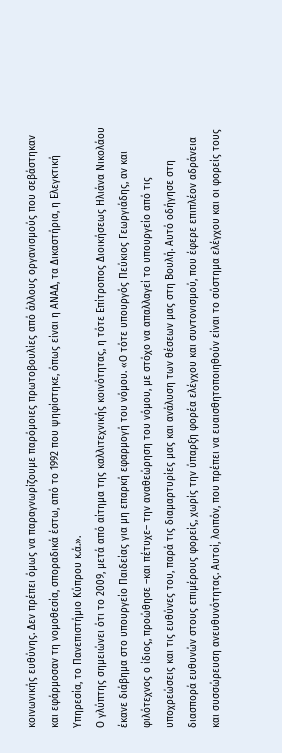κοινωνικής ευθύνης. Δεν πρέπει όμως να παραγνωρίζουμε παρόμοιες πρωτοβουλίες από άλλους οργανισμούς που σεβάστηκαν και εφάρμοσαν τη νομοθεσία, σποραδικά έστω, από το 1992 που ψηφίστηκε, όπως είναι η ΑΝΑΔ, τα Δικαστήρια, η Ελεγκτική Υπηρεσία, το Πανεπιστήμιο Κύπρου κ.ά.».
Ο γλύπτης σημειώνει ότι το 2009, μετά από αίτημα της καλλιτεχνικής κοινότητας, η τότε Επίτροπος Διοικήσεως Ηλιάνα Νικολάου έκανε διάβημα στο υπουργείο Παιδείας για μη επαρκή εφαρμογή του νόμου. «Ο τότε υπουργός Πεύκιος Γεωργιάδης, αν και φιλότεχνος ο ίδιος, προώθησε –και πέτυχε– την αναθεώρηση του νόμου, με στόχο να απαλλαγεί το υπουργείο από τις υποχρεώσεις και τις ευθύνες του, παρά τις διαμαρτυρίες μας και ανάλυση των θέσεων μας στη Βουλή. Αυτό οδήγησε στη διασπορά ευθυνών στους επιμέρους φορείς, χωρίς την ύπαρξη φορέα ελέγχου και συντονισμού, που έφερε επιπλέον αδράνεια και συσσώρευση ανευθυνότητας. Αυτοί, λοιπόν, που πρέπει να ευαισθητοποιηθούν είναι το σύστημα ελέγχου και οι φορείς τους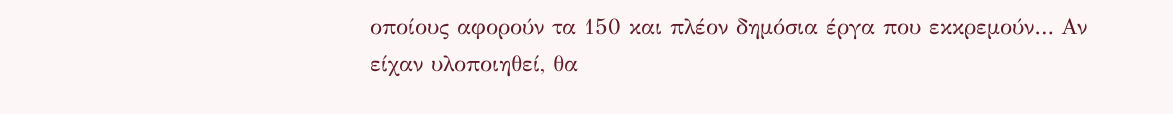οποίους αφορούν τα 150 και πλέον δημόσια έργα που εκκρεμούν… Αν είχαν υλοποιηθεί, θα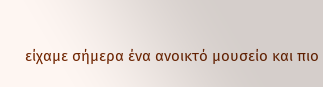είχαμε σήμερα ένα ανοικτό μουσείο και πιο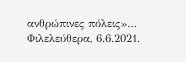ανθρώπινες πόλεις»…
Φιλελεύθερα, 6.6.2021.